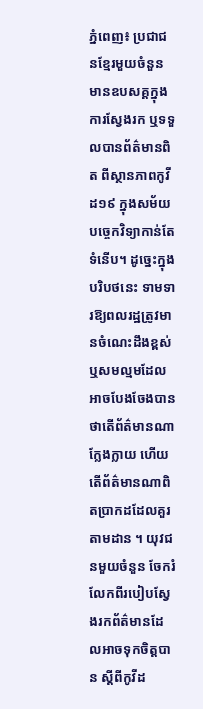ភ្នំពេញ៖ ប្រជាជនខ្មែរមួយចំនួន មានឧបសគ្គក្នុងការស្វែងរក ឬទទួលបានព័ត៌មានពិត ពីស្ថានភាពកូវីដ១៩ ក្នុងសម័យបច្ចេកវិទ្យាកាន់តែទំនើប។ ដូច្នេះក្នុងបរិបថនេះ ទាមទារឱ្យពលរដ្ឋត្រូវមានចំណេះដឹងខ្ពស់ ឬសមល្មមដែលអាចបែងចែងបានថាតើព័ត៌មានណាក្លែងក្លាយ ហើយតើព័ត៌មានណាពិតប្រាកដដែលគួរតាមដាន ។ យុវជនមួយចំនួន ចែករំលែកពីរបៀបស្វែងរកព័ត៌មានដែលអាចទុកចិត្តបាន ស្ដីពីកូវីដ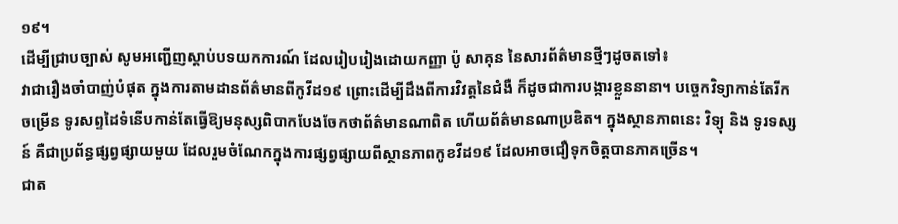១៩។
ដើម្បីជ្រាបច្បាស់ សូមអញ្ជើញស្ដាប់បទយកការណ៍ ដែលរៀបរៀងដោយកញ្ញា ប៉ូ សាគុន នៃសារព័ត៌មានថ្មីៗដូចតទៅ៖
វាជារឿងចាំបាញ់បំផុត ក្នុងការតាមដានព័ត៌មានពីកូវីដ១៩ ព្រោះដើម្បីដឹងពីការវិវត្ដនៃជំងឺ ក៏ដូចជាការបង្ការខ្លួននានា។ បច្ចេកវិទ្យាកាន់តែរីកចម្រើន ទូរសព្ទដៃទំនើបកាន់តែធ្វើឱ្យមនុស្សពិបាកបែងចែកថាព័ត៌មានណាពិត ហើយព័ត៌មានណាប្រឌិត។ ក្នុងស្ថានភាពនេះ វិទ្យុ និង ទូរទស្សន៍ គឺជាប្រព័ន្ធផ្សព្វផ្សាយមួយ ដែលរួមចំណែកក្នុងការផ្សព្វផ្សាយពីស្ថានភាពកូខវីដ១៩ ដែលអាចជឿទុកចិត្តបានភាគច្រើន។
ជាត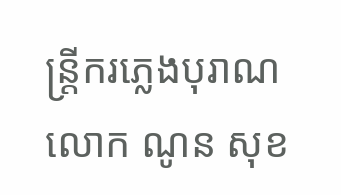ន្ត្រីករភ្លេងបុរាណ លោក ណូន សុខ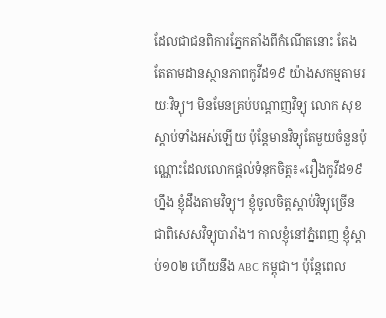ដែលជាជនពិការភ្នែកតាំងពីកំណើតនោះ តែងតែតាមដានស្ថានភាពកូវីដ១៩ យ៉ាងសកម្មតាមរយៈវិទ្យុ។ មិនមែនគ្រប់បណ្ដាញវិទ្យុ លោក សុខ ស្ដាប់ទាំងអស់ឡើយ ប៉ុន្តែមានវិទ្យុតែមួយចំនួនប៉ុណ្ណោះដែលលោកផ្ដល់ទំនុកចិត្ត៖«រឿងកូវីដ១៩ហ្នឹង ខ្ញុំដឹងតាមវិទ្យុ។ ខ្ញុំចូលចិត្តស្ដាប់វិទ្យុច្រើន ជាពិសេសវិទ្យុបារាំង។ កាលខ្ញុំនៅភ្នំពេញ ខ្ញុំស្ដាប់១០២ ហើយនឹង ABC កម្ពុជា។ ប៉ុន្តែពេល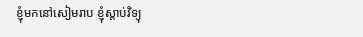ខ្ញុំមកនៅសៀមរាប ខ្ញុំស្ដាប់វិទ្យុ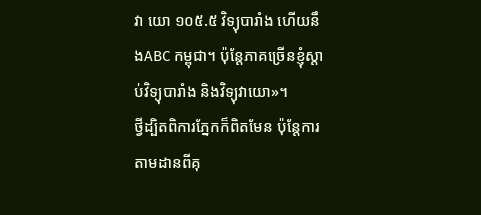វា យោ ១០៥.៥ វិទ្យុបារាំង ហើយនឹងABC កម្ពុជា។ ប៉ុន្តែភាគច្រើនខ្ញុំស្ដាប់វិទ្យុបារាំង និងវិទ្យុវាយោ»។
ថ្វីដ្បិតពិការភ្នែកក៏ពិតមែន ប៉ុន្តែការតាមដានពីគុ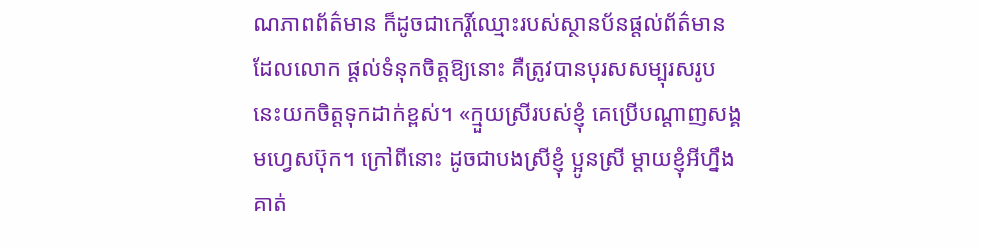ណភាពព័ត៌មាន ក៏ដូចជាកេរ្ដិ៍ឈ្មោះរបស់ស្ថានប័នផ្ដល់ព័ត៌មានដែលលោក ផ្ដល់ទំនុកចិត្តឱ្យនោះ គឺត្រូវបានបុរសសម្បុរសរូបនេះយកចិត្តទុកដាក់ខ្ពស់។ «ក្មួយស្រីរបស់ខ្ញុំ គេប្រើបណ្ដាញសង្គមហ្វេសប៊ុក។ ក្រៅពីនោះ ដូចជាបងស្រីខ្ញុំ ប្អូនស្រី ម្ដាយខ្ញុំអីហ្នឹង គាត់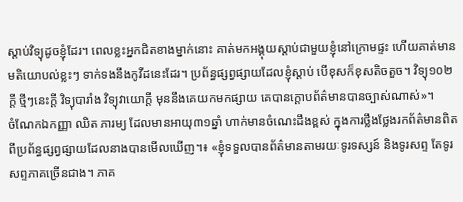ស្ដាប់វិទ្យុដូចខ្ញុំដែរ។ ពេលខ្លះអ្នកជិតខាងម្នាក់នោះ គាត់មកអង្គុយស្ដាប់ជាមួយខ្ញុំនៅក្រោមផ្ទះ ហើយគាត់មានមតិយោបល់ខ្លះៗ ទាក់ទងនឹងកូវីដនេះដែរ។ ប្រព័ន្ធផ្សព្វផ្សាយដែលខ្ញុំស្ដាប់ បើខុសក៏ខុសតិចតួច។ វិទ្យុ១០២ក្ដី ថ្មីៗនេះក្ដី វិទ្យុបារាំង វិទ្យុវាយោក្ដី មុននឹងគេយកមកផ្សាយ គេបានក្ដោបព័ត៌មានបានច្បាស់ណាស់»។
ចំណែកឯកញ្ញា ឈិត ភារម្យ ដែលមានអាយុ៣១ឆ្នាំ ហាក់មានចំណេះដឹងខ្ពស់ ក្នុងការថ្លឹងថ្លែងរកព័ត៌មានពិត ពីប្រព័ន្ធផ្សព្វផ្សាយដែលនាងបានមើលឃើញ។៖ «ខ្ញុំទទួលបានព័ត៌មានតាមរយៈទូរទស្សន៍ និងទូរសព្ទ តែទូរសព្ទភាគច្រើនជាង។ ភាគ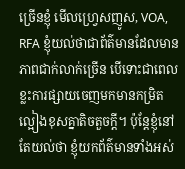ច្រើនខ្ញុំ មើលហ្វ្រេសញូស, VOA, RFA ខ្ញុំយល់ថាជាព័ត៌មានដែលមានភាពជាក់លាក់ច្រើន បើទោះជាពេលខ្លះការផ្សាយចេញមកមានកម្រិតល្អៀងខុសគ្នាតិចតួចក្ដី។ ប៉ុន្តែខ្ញុំនៅតែយល់ថា ខ្ញុំយកព័ត៌មានទាំងអស់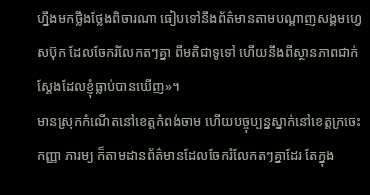ហ្នឹងមកថ្លឹងថ្លែងពិចារណា ធៀបទៅនឹងព័ត៌មានតាមបណ្ដាញសង្គមហ្វេសប៊ុក ដែលចែករំលែកតៗគ្នា ពីមតិជាទូទៅ ហើយនឹងពីស្ថានភាពជាក់ស្ដែងដែលខ្ញុំធ្លាប់បានឃើញ»។
មានស្រុកកំណើតនៅខេត្តកំពង់ចាម ហើយបច្ចុប្បន្នស្នាក់នៅខេត្តក្រចេះ កញ្ញា ភារម្យ ក៏តាមដានព័ត៌មានដែលចែករំលែកតៗគ្នាដែរ តែក្នុង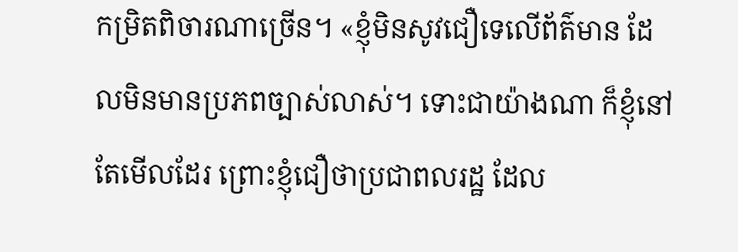កម្រិតពិចារណាច្រើន។ «ខ្ញុំមិនសូវជឿទេលើព័ត៌មាន ដែលមិនមានប្រភពច្បាស់លាស់។ ទោះជាយ៉ាងណា ក៏ខ្ញុំនៅតែមើលដែរ ព្រោះខ្ញុំជឿថាប្រជាពលរដ្ឋ ដែល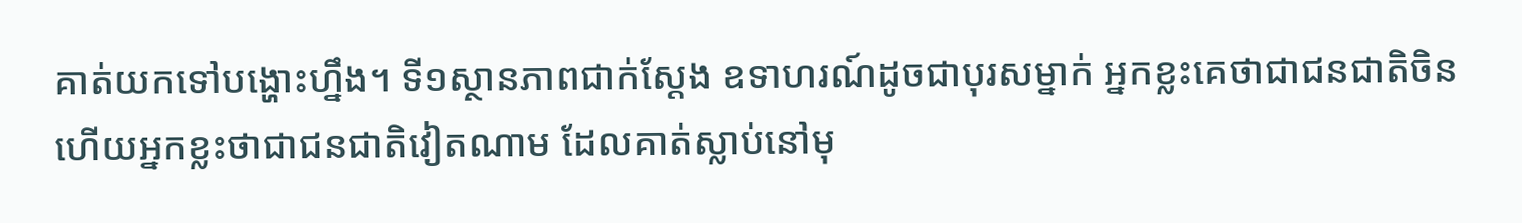គាត់យកទៅបង្ហោះហ្នឹង។ ទី១ស្ថានភាពជាក់ស្ដែង ឧទាហរណ៍ដូចជាបុរសម្នាក់ អ្នកខ្លះគេថាជាជនជាតិចិន ហើយអ្នកខ្លះថាជាជនជាតិវៀតណាម ដែលគាត់ស្លាប់នៅមុ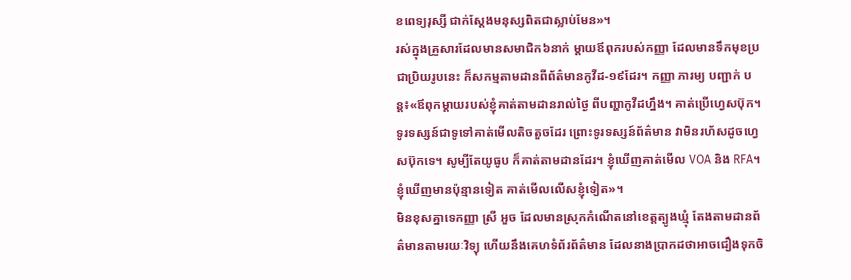ខពេទ្យរុស្សី ជាក់ស្ដែងមនុស្សពិតជាស្លាប់មែន»។
រស់ក្នុងគ្រួសារដែលមានសមាជិក៦នាក់ ម្ដាយឪពុករបស់កញ្ញា ដែលមានទឹកមុខប្រជាប្រិយរូបនេះ ក៏សកម្មតាមដានពីព័ត៌មានកូវីដ-១៩ដែរ។ កញ្ញា ភារម្យ បញ្ជាក់ បន្ត៖«ឪពុកម្ដាយរបស់ខ្ញុំគាត់តាមដានរាល់ថ្ងៃ ពីបញ្ហាកូវីដហ្នឹង។ គាត់ប្រើហ្វេសប៊ុក។ ទូរទស្សន៍ជាទូទៅគាត់មើលតិចតួចដែរ ព្រោះទូរទស្សន៍ព័ត៌មាន វាមិនរហ័សដូចហ្វេសប៊ុកទេ។ សូម្បីតែយូធូប ក៏គាត់តាមដានដែរ។ ខ្ញុំឃើញគាត់មើល VOA និង RFA។ ខ្ញុំឃើញមានប៉ុន្មានទៀត គាត់មើលលើសខ្ញុំទៀត»។
មិនខុសគ្នាទេកញ្ញា ស្រី អួច ដែលមានស្រុកកំណើតនៅខេត្តត្បូងឃ្មុំ តែងតាមដានព័ត៌មានតាមរយៈវិទ្យុ ហើយនឹងគេហទំព័រព័ត៌មាន ដែលនាងប្រាកដថាអាចជឿងទុកចិ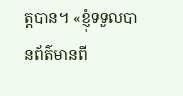ត្តបាន។ «ខ្ញុំទទួលបានព័ត៌មានពី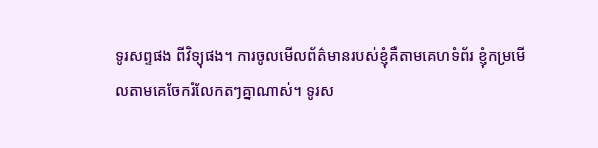ទូរសព្ទផង ពីវិទ្យុផង។ ការចូលមើលព័ត៌មានរបស់ខ្ញុំគឺតាមគេហទំព័រ ខ្ញុំកម្រមើលតាមគេចែករំលែកតៗគ្នាណាស់។ ទូរស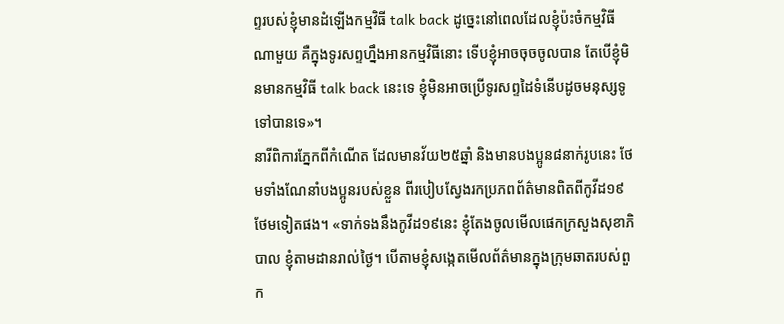ព្ទរបស់ខ្ញុំមានដំឡើងកម្មវិធី talk back ដូច្នេះនៅពេលដែលខ្ញុំប៉ះចំកម្មវិធីណាមួយ គឺក្នុងទូរសព្ទហ្នឹងអានកម្មវិធីនោះ ទើបខ្ញុំអាចចុចចូលបាន តែបើខ្ញុំមិនមានកម្មវិធី talk back នេះទេ ខ្ញុំមិនអាចប្រើទូរសព្ទដៃទំនើបដូចមនុស្សទូទៅបានទេ»។
នារីពិការភ្នែកពីកំណើត ដែលមានវ័យ២៥ឆ្នាំ និងមានបងប្អូន៨នាក់រូបនេះ ថែមទាំងណែនាំបងប្អូនរបស់ខ្លួន ពីរបៀបស្វែងរកប្រភពព័ត៌មានពិតពីកូវីដ១៩ ថែមទៀតផង។ «ទាក់ទងនឹងកូវីដ១៩នេះ ខ្ញុំតែងចូលមើលផេកក្រសួងសុខាភិបាល ខ្ញុំតាមដានរាល់ថ្ងៃ។ បើតាមខ្ញុំសង្កេតមើលព័ត៌មានក្នុងក្រុមឆាតរបស់ពួក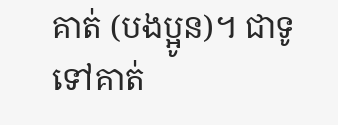គាត់ (បងប្អូន)។ ជាទូទៅគាត់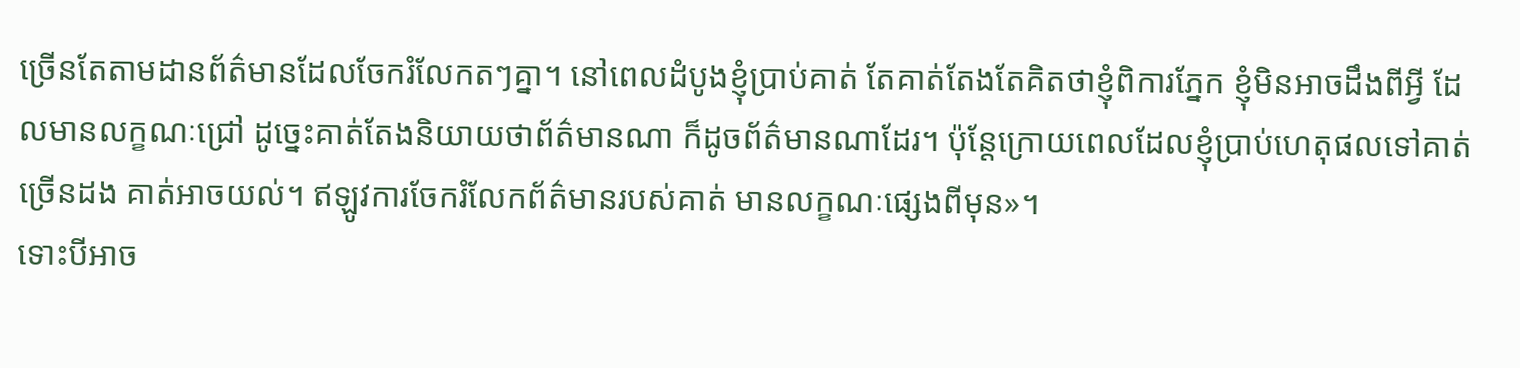ច្រើនតែតាមដានព័ត៌មានដែលចែករំលែកតៗគ្នា។ នៅពេលដំបូងខ្ញុំប្រាប់គាត់ តែគាត់តែងតែគិតថាខ្ញុំពិការភ្នែក ខ្ញុំមិនអាចដឹងពីអ្វី ដែលមានលក្ខណៈជ្រៅ ដូច្នេះគាត់តែងនិយាយថាព័ត៌មានណា ក៏ដូចព័ត៌មានណាដែរ។ ប៉ុន្តែក្រោយពេលដែលខ្ញុំប្រាប់ហេតុផលទៅគាត់ច្រើនដង គាត់អាចយល់។ ឥឡូវការចែករំលែកព័ត៌មានរបស់គាត់ មានលក្ខណៈផ្សេងពីមុន»។
ទោះបីអាច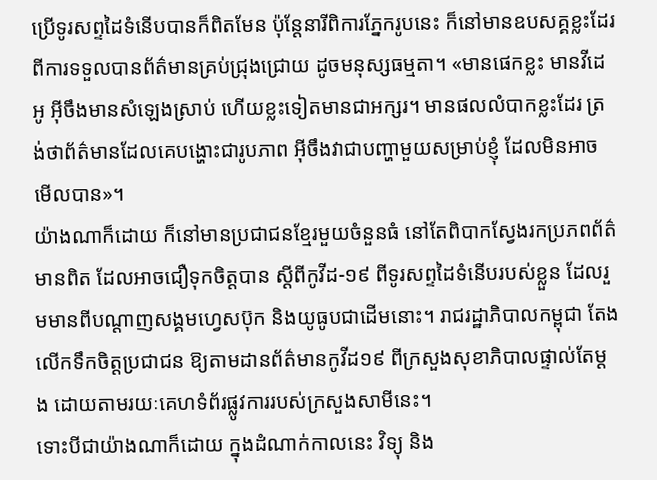ប្រើទូរសព្ទដៃទំនើបបានក៏ពិតមែន ប៉ុន្តែនារីពិការភ្នែករូបនេះ ក៏នៅមានឧបសគ្គខ្លះដែរ ពីការទទួលបានព័ត៌មានគ្រប់ជ្រុងជ្រោយ ដូចមនុស្សធម្មតា។ «មានផេកខ្លះ មានវីដេអូ អ៊ីចឹងមានសំឡេងស្រាប់ ហើយខ្លះទៀតមានជាអក្សរ។ មានផលលំបាកខ្លះដែរ ត្រង់ថាព័ត៌មានដែលគេបង្ហោះជារូបភាព អ៊ីចឹងវាជាបញ្ហាមួយសម្រាប់ខ្ញុំ ដែលមិនអាចមើលបាន»។
យ៉ាងណាក៏ដោយ ក៏នៅមានប្រជាជនខ្មែរមួយចំនួនធំ នៅតែពិបាកស្វែងរកប្រភពព័ត៌មានពិត ដែលអាចជឿទុកចិត្តបាន ស្ដីពីកូវីដ-១៩ ពីទូរសព្ទដៃទំនើបរបស់ខ្លួន ដែលរួមមានពីបណ្ដាញសង្គមហ្វេសប៊ុក និងយូធូបជាដើមនោះ។ រាជរដ្ឋាភិបាលកម្ពុជា តែងលើកទឹកចិត្តប្រជាជន ឱ្យតាមដានព័ត៌មានកូវីដ១៩ ពីក្រសួងសុខាភិបាលផ្ទាល់តែម្ដង ដោយតាមរយៈគេហទំព័រផ្លូវការរបស់ក្រសួងសាមីនេះ។
ទោះបីជាយ៉ាងណាក៏ដោយ ក្នុងដំណាក់កាលនេះ វិទ្យុ និង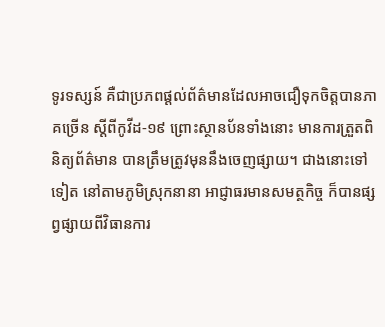ទូរទស្សន៍ គឺជាប្រភពផ្ដល់ព័ត៌មានដែលអាចជឿទុកចិត្តបានភាគច្រើន ស្ដីពីកូវីដ-១៩ ព្រោះស្ថានប័នទាំងនោះ មានការត្រួតពិនិត្យព័ត៌មាន បានត្រឹមត្រូវមុននឹងចេញផ្សាយ។ ជាងនោះទៅទៀត នៅតាមភូមិស្រុកនានា អាជ្ញាធរមានសមត្ថកិច្ច ក៏បានផ្សព្វផ្សាយពីវិធានការ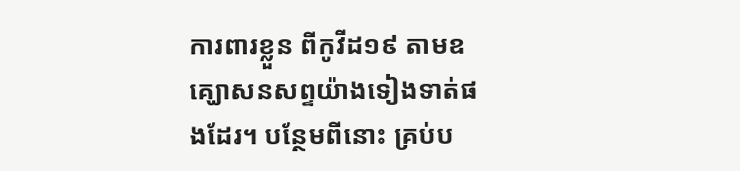ការពារខ្លួន ពីកូវីដ១៩ តាមឧគ្ឃោសនសព្ទយ៉ាងទៀងទាត់ផងដែរ។ បន្ថែមពីនោះ គ្រប់ប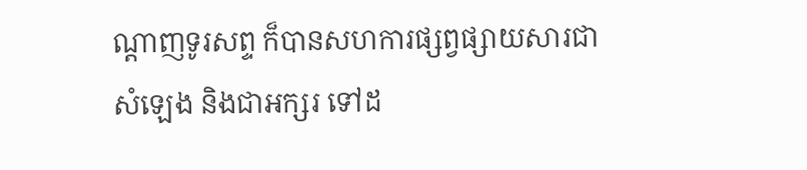ណ្ដាញទូរសព្ទ ក៏បានសហការផ្សព្វផ្សាយសារជាសំឡេង និងជាអក្សរ ទៅដ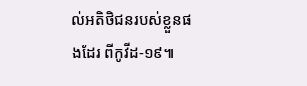ល់អតិថិជនរបស់ខ្លួនផងដែរ ពីកូវីដ-១៩៕